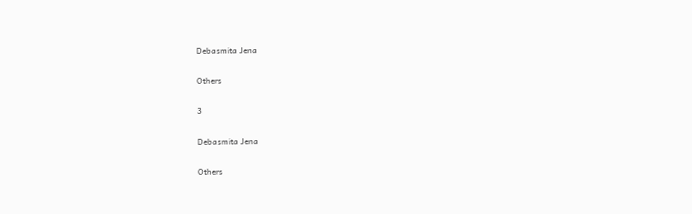Debasmita Jena

Others

3

Debasmita Jena

Others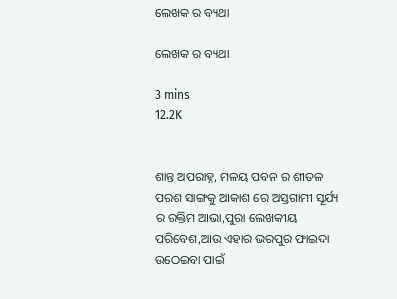ଲେଖକ ର ବ୍ୟଥା

ଲେଖକ ର ବ୍ୟଥା

3 mins
12.2K


ଶାନ୍ତ ଅପରାହ୍ନ, ମଳୟ ପବନ ର ଶୀତଳ ପରଶ ସାଙ୍ଗକୁ ଆକାଶ ରେ ଅସ୍ତଗାମୀ ସୂର୍ଯ୍ୟ ର ରକ୍ତିମ ଆଭା,ପୁରା ଲେଖକୀୟ ପରିବେଶ,ଆଉ ଏହାର ଭରପୁର ଫାଇଦା ଉଠେଇବା ପାଇଁ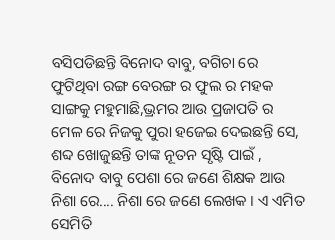ବସିପଡିଛନ୍ତି ବିନୋଦ ବାବୁ, ବଗିଚା ରେ ଫୁଟିଥିବା ରଙ୍ଗ ବେରଙ୍ଗ ର ଫୁଲ ର ମହକ ସାଙ୍ଗକୁ ମହୁମାଛି,ଭ୍ରମର ଆଉ ପ୍ରଜାପତି ର ମେଳ ରେ ନିଜକୁ ପୁରା ହଜେଇ ଦେଇଛନ୍ତି ସେ, ଶବ୍ଦ ଖୋଜୁଛନ୍ତି ତାଙ୍କ ନୂତନ ସୃଷ୍ଟି ପାଇଁ , ବିନୋଦ ବାବୁ ପେଶା ରେ ଜଣେ ଶିକ୍ଷକ ଆଉ ନିଶା ରେ.... ନିଶା ରେ ଜଣେ ଲେଖକ । ଏ ଏମିତ ସେମିତି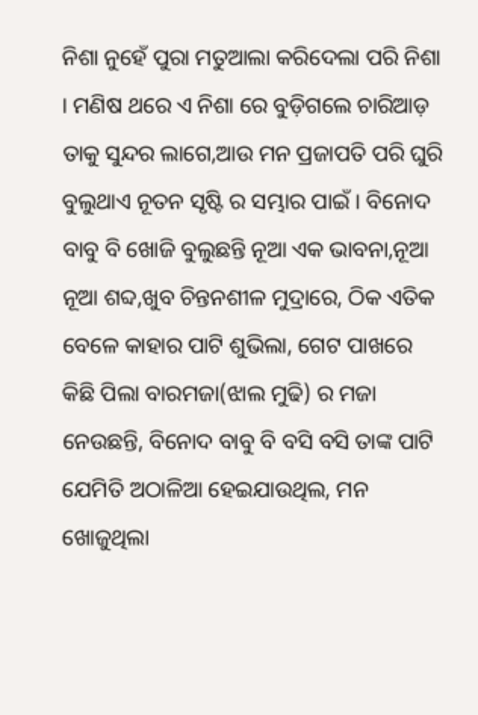ନିଶା ନୁହେଁ ପୁରା ମତୁଆଲା କରିଦେଲା ପରି ନିଶା । ମଣିଷ ଥରେ ଏ ନିଶା ରେ ବୁଡ଼ିଗଲେ ଚାରିଆଡ଼ ତାକୁ ସୁନ୍ଦର ଲାଗେ,ଆଉ ମନ ପ୍ରଜାପତି ପରି ଘୁରି ବୁଲୁଥାଏ ନୂତନ ସୃଷ୍ଟି ର ସମ୍ଭାର ପାଇଁ । ବିନୋଦ ବାବୁ ବି ଖୋଜି ବୁଲୁଛନ୍ତି ନୂଆ ଏକ ଭାବନା,ନୂଆ ନୂଆ ଶବ୍ଦ,ଖୁବ ଚିନ୍ତନଶୀଳ ମୁଦ୍ରାରେ, ଠିକ ଏତିକ ବେଳେ କାହାର ପାଟି ଶୁଭିଲା, ଗେଟ ପାଖରେ କିଛି ପିଲା ବାରମଜା(ଝାଲ ମୁଢି) ର ମଜା ନେଉଛନ୍ତି, ବିନୋଦ ବାବୁ ବି ବସି ବସି ତାଙ୍କ ପାଟି ଯେମିତି ଅଠାଳିଆ ହେଇଯାଉଥିଲ, ମନ ଖୋଜୁଥିଲା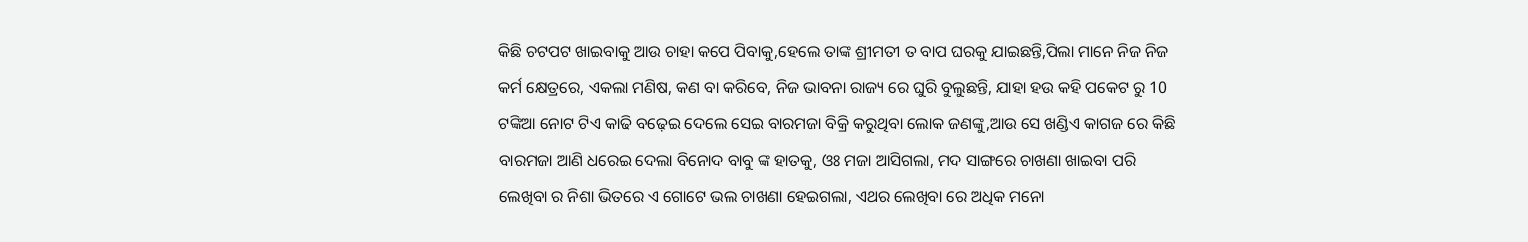କିଛି ଚଟପଟ ଖାଇବାକୁ ଆଉ ଚାହା କପେ ପିବାକୁ,ହେଲେ ତାଙ୍କ ଶ୍ରୀମତୀ ତ ବାପ ଘରକୁ ଯାଇଛନ୍ତି,ପିଲା ମାନେ ନିଜ ନିଜ କର୍ମ କ୍ଷେତ୍ରରେ, ଏକଲା ମଣିଷ, କଣ ବା କରିବେ, ନିଜ ଭାବନା ରାଜ୍ୟ ରେ ଘୁରି ବୁଲୁଛନ୍ତି, ଯାହା ହଉ କହି ପକେଟ ରୁ 10 ଟଙ୍କିଆ ନୋଟ ଟିଏ କାଢି ବଢ଼େଇ ଦେଲେ ସେଇ ବାରମଜା ବିକ୍ରି କରୁଥିବା ଲୋକ ଜଣଙ୍କୁ,ଆଉ ସେ ଖଣ୍ଡିଏ କାଗଜ ରେ କିଛି ବାରମଜା ଆଣି ଧରେଇ ଦେଲା ବିନୋଦ ବାବୁ ଙ୍କ ହାତକୁ, ଓଃ ମଜା ଆସିଗଲା, ମଦ ସାଙ୍ଗରେ ଚାଖଣା ଖାଇବା ପରି ଲେଖିବା ର ନିଶା ଭିତରେ ଏ ଗୋଟେ ଭଲ ଚାଖଣା ହେଇଗଲା, ଏଥର ଲେଖିବା ରେ ଅଧିକ ମନୋ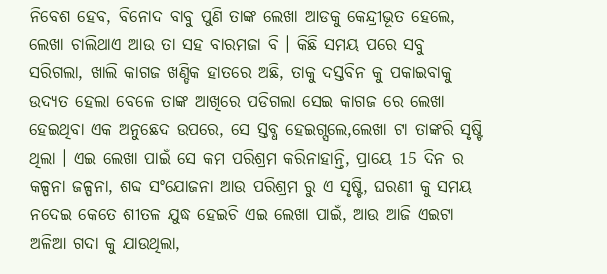ନିବେଶ ହେବ, ବିନୋଦ ବାବୁ ପୁଣି ତାଙ୍କ ଲେଖା ଆଡକୁ କେନ୍ଦ୍ରୀଭୂତ ହେଲେ, ଲେଖା ଚାଲିଥାଏ ଆଉ ତା ସହ ବାରମଜା ବି । କିଛି ସମୟ ପରେ ସବୁ ସରିଗଲା, ଖାଲି କାଗଜ ଖଣ୍ଡିକ ହାତରେ ଅଛି, ତାକୁ ଦସ୍ତବିନ କୁ ପକାଇବାକୁ ଉଦ୍ୟତ ହେଲା ବେଳେ ତାଙ୍କ ଆଖିରେ ପଡିଗଲା ସେଇ କାଗଜ ରେ ଲେଖା ହେଇଥିବା ଏକ ଅନୁଛେଦ ଉପରେ, ସେ ସ୍ତବ୍ଧ ହେଇଗ୍ସଲେ,ଲେଖା ଟା ତାଙ୍କରି ସୃଷ୍ଟି ଥିଲା । ଏଇ ଲେଖା ପାଇଁ ସେ କମ ପରିଶ୍ରମ କରିନାହାନ୍ତି, ପ୍ରାୟେ 15 ଦିନ ର କଳ୍ପନା ଜଳ୍ପନା, ଶବ୍ଦ ସଂଯୋଜନା ଆଉ ପରିଶ୍ରମ ରୁ ଏ ସୃଷ୍ଟି, ଘରଣୀ କୁ ସମୟ ନଦେଇ କେତେ ଶୀତଳ ଯୁଦ୍ଧ ହେଇଚି ଏଇ ଲେଖା ପାଇଁ, ଆଉ ଆଜି ଏଇଟା ଅଳିଆ ଗଦା କୁ ଯାଉଥିଲା,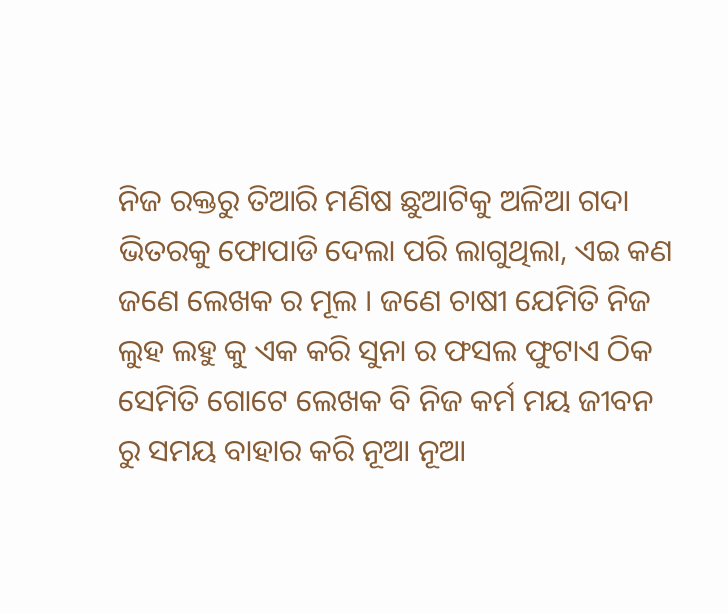ନିଜ ରକ୍ତରୁ ତିଆରି ମଣିଷ ଛୁଆଟିକୁ ଅଳିଆ ଗଦା ଭିତରକୁ ଫୋପାଡି ଦେଲା ପରି ଲାଗୁଥିଲା, ଏଇ କଣ ଜଣେ ଲେଖକ ର ମୂଲ । ଜଣେ ଚାଷୀ ଯେମିତି ନିଜ ଲୁହ ଲହୁ କୁ ଏକ କରି ସୁନା ର ଫସଲ ଫୁଟାଏ ଠିକ ସେମିତି ଗୋଟେ ଲେଖକ ବି ନିଜ କର୍ମ ମୟ ଜୀବନ ରୁ ସମୟ ବାହାର କରି ନୂଆ ନୂଆ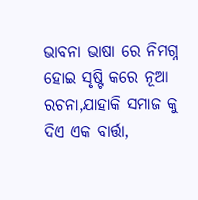ଭାବନା ଭାଷା ରେ ନିମଗ୍ନ ହୋଇ ସୃଷ୍ଟି କରେ ନୂଆ ରଚନା,ଯାହାକି ସମାଜ କୁ ଦିଏ ଏକ ବାର୍ତ୍ତା,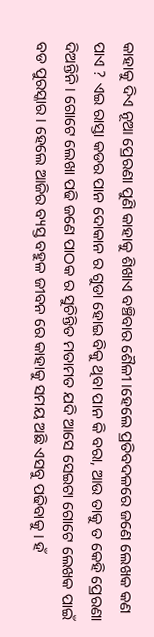କାହାକୁ ଦିଏ ନୂଆ ପ୍ରେରଣା ପୁଣି କାହାକୁ ଶିଖାଏ ବଞ୍ଚିବାର ଶୈଳୀ ।ହେଲେ ପ୍ରତିବଦଳରେ ଜଣେ ଲେଖକ କଣ ପାଏ ? ଏଇ ରାସ୍ତା କଡର ପାନ ଦୋକାନ ର ଗୁଡା ହୋଇ ବିକୁ ଥିବା ପାନ କି ବରା, ଆଉ ତାକୁ ତ କେହି ପ୍ରେରଣା ଦିଅନ୍ତିନି । ଗୋଟେ ଲେଖା ପଢି ଜଣେ ପାଠକ ର ସୁଚିନ୍ତିତ ମତାମତ ଯଦି ଆସେ ସେଇଟା ଗୋଟେ ଲେଖକ ପାଇଁ ବଡ ପୁରସ୍କାର । ହେଲେ ଆଜିର ବ୍ୟସ୍ତ ବହୁଳ ଜୀବନ ରେ କାହାକୁ ସମୟ ଅଛି ଏସବୁ ପଢିବାକୁ । ହଁ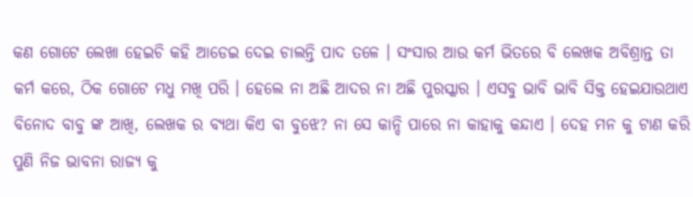କଣ ଗୋଟେ ଲେଖା ହେଇଚି କହି ଆଡେଇ ଦେଇ ଚାଲନ୍ତି ପାଦ ତଳେ । ସଂସାର ଆଉ କର୍ମ ଭିତରେ ବି ଲେଖକ ଅବିଶ୍ରାନ୍ତ ତା କର୍ମ କରେ, ଠିକ ଗୋଟେ ମଧୁ ମଖି ପରି । ହେଲେ ନା ଅଛି ଆଦର ନା ଅଛି ପୁରସ୍କାର । ଏସବୁ ଭାବି ଭାବି ସିକ୍ତ ହେଇଯାଉଥାଏ ବିନୋଦ ବାବୁ ଙ୍କ ଆଖି, ଲେଖକ ର ବ୍ୟଥା କିଏ ବା ବୁଝେ? ନା ସେ କାନ୍ଦି ପାରେ ନା କାହାକୁ କନ୍ଦାଏ । ଦେହ ମନ କୁ ଟାଣ କରି ପୁଣି ନିଜ ଭାବନା ରାଜ୍ୟ କୁ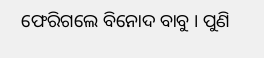ଫେରିଗଲେ ବିନୋଦ ବାବୁ । ପୁଣି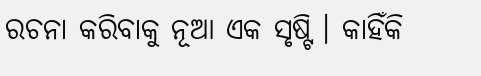ରଚନା କରିବାକୁ ନୂଆ ଏକ ସୃଷ୍ଟି । କାହିଁକି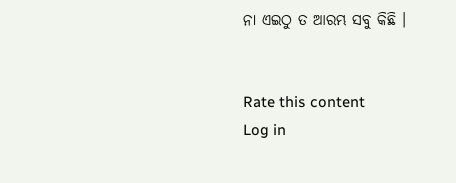ନା ଏଇଠୁ ତ ଆରମ୍ଭ ସବୁ କିଛି ।


Rate this content
Log in